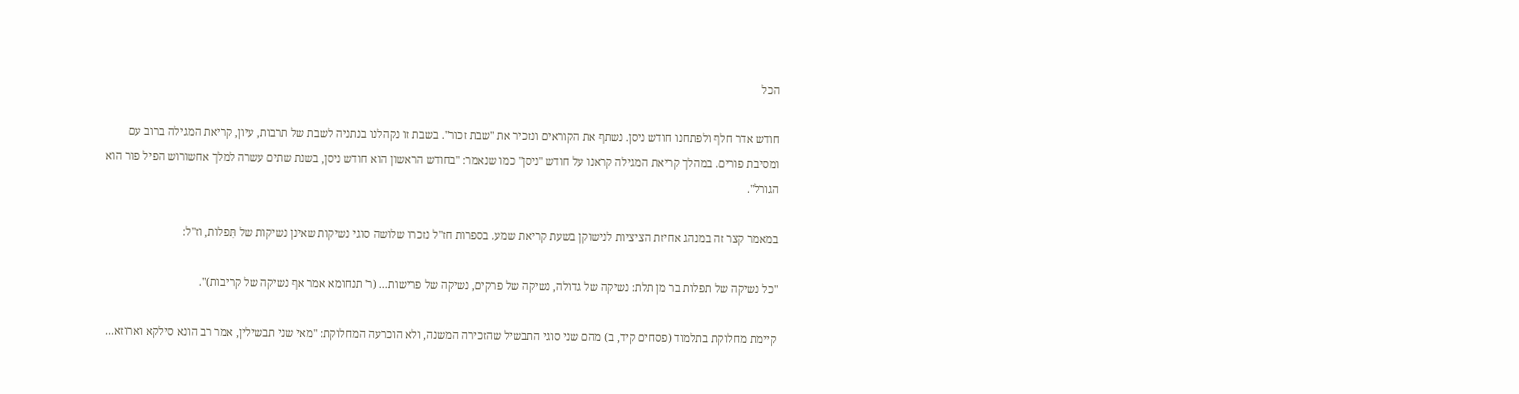הכל

חודש אדר חלף ולפתחנו חודש ניסן. נשתף את הקוראים ונזכיר את "שבת זכור". בשבת זו נקהלנו בנתניה לשבת של תרבות, עיון, קריאת המגילה ברוב עם ומסיבת פורים. במהלך קריאת המגילה קראנו על חודש "ניסן" כמו שנאמר: "בחודש הראשון הוא חודש ניסן, בשנת שתים עשרה למלך אחשורוש הפיל פור הוא הגורל".

במאמר קצר זה במנהג אחיזת הציציות לנישוקן בשעת קריאת שמע. בספרות חז"ל נזכרו שלושה סוגי נשיקות שאינן נשיקות של תִּפלות, וז"ל:

"כל נשיקה של תפלות בר מן תלת: נשיקה של גדולה, נשיקה של פרקים, נשיקה של פרישות... (ר' תנחומא אמר אף נשיקה של קריבות)".

קיימת מחלוקת בתלמוד (פסחים קיד, ב) מהם שני סוגי התבשיל שהזכירה המשנה, ולא הוכרעה המחלוקת: "מאי שני תבשילין, אמר רב הונא סילקא וארוזא...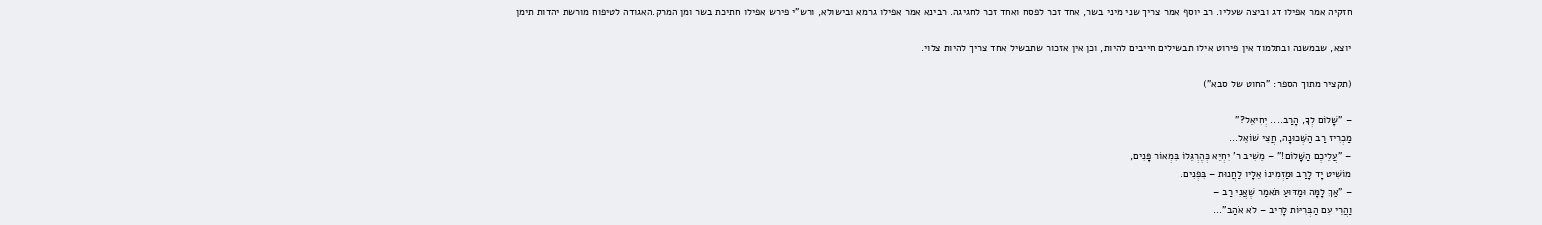חזקיה אמר אפילו דג וביצה שעליו. רב יוסף אמר צריך שני מיני בשר, אחד זכר לפסח ואחד זכר לחגיגה. רבינא אמר אפילו גרמא ובישולא, ורש"י פירש אפילו חתיכת בשר ומן המרק.האגודה לטיפוח מורשת יהדות תימן

יוצא, שבמשנה ובתלמוד אין פירוט אילו תבשילים חייבים להיות, וכן אין אזכור שתבשיל אחד צריך להיות צלוי.

(תקציר מתוך הספר: "החוט של סבא")

– "שָׁלוֹם לְךָ, הָרַב.... יְחִיאֵל?"
מַכְרִיז רַב הַשְּׁכוּנָה, חֲצִי שׁוֹאֵל...
– "עֲלֵיכֶם הַשָּׁלוֹם!" – מֵשִׁיב ר' יִחְיֵא כְּהֶרְגֵּלוֹ בִּמְאוֹר פָּנִים,
מוֹשִׁיט יָד לָרַב וּמַזְמִינוֹ אֵלָיו לַחֲנוּת – בִּפְנִים.
– "אַךְ לָמָּה וּמַדּוּעַ תֹּאמַר שֶׁאֲנִי רַב –
וַהֲרֵי עִם הַבְּרִיּוֹת לָרִיב – לֹא אֹהַב"...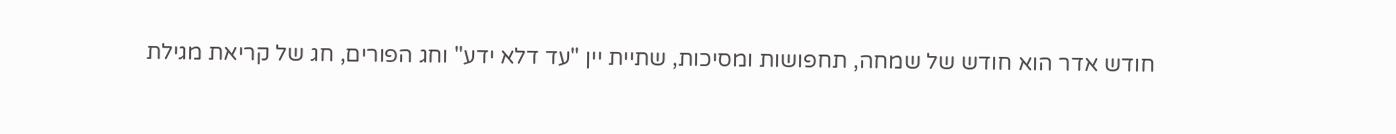חודש אדר הוא חודש של שמחה, תחפושות ומסיכות, שתיית יין "עד דלא ידע" וחג הפורים, חג של קריאת מגילת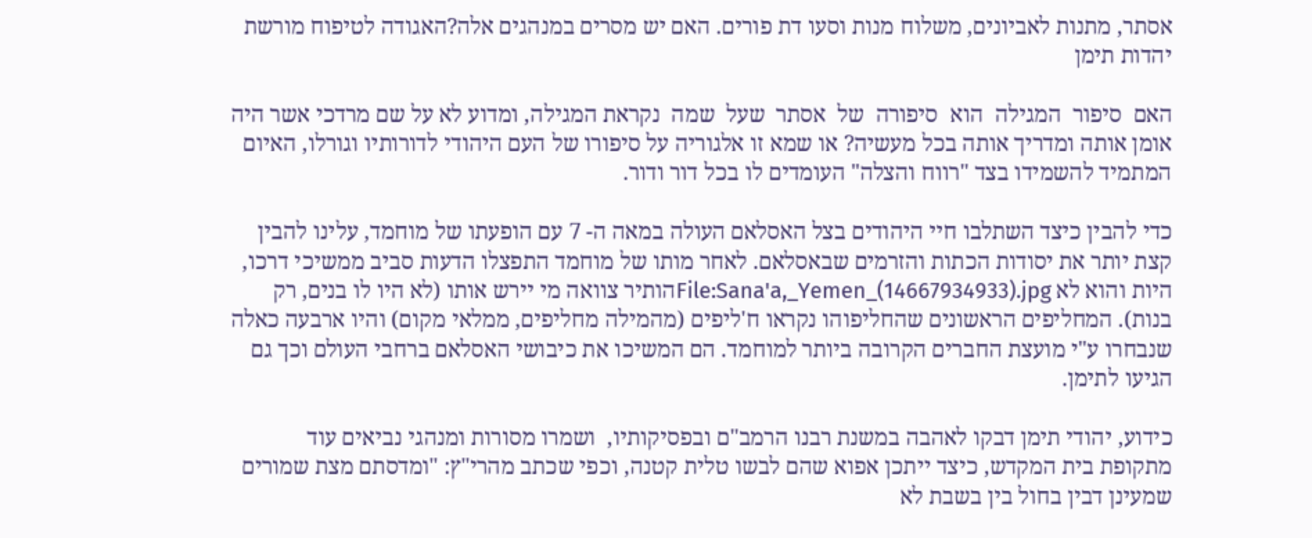אסתר, מתנות לאביונים, משלוח מנות וסעו דת פורים. האם יש מסרים במנהגים אלה?האגודה לטיפוח מורשת יהדות תימן

האם  סיפור  המגילה  הוא  סיפורה  של  אסתר  שעל  שמה  נקראת המגילה, ומדוע לא על שם מרדכי אשר היה אומן אותה ומדריך אותה בכל מעשיה? או שמא זו אלגוריה על סיפורו של העם היהודי לדורותיו וגורלו, האיום המתמיד להשמידו בצד "רווח והצלה" העומדים לו בכל דור ודור.

כדי להבין כיצד השתלבו חיי היהודים בצל האסלאם העולה במאה ה- 7 עם הופעתו של מוחמד, עלינו להבין קצת יותר את יסודות הכתות והזרמים שבאסלאם. לאחר מותו של מוחמד התפצלו הדעות סביב ממשיכי דרכו, היות והוא לא File:Sana'a,_Yemen_(14667934933).jpgהותיר צוואה מי יירש אותו (לא היו לו בנים, רק בנות). המחליפים הראשונים שהחליפוהו נקראו ח'ליפים (מהמילה מחליפים, ממלאי מקום) והיו ארבעה כאלה שנבחרו ע"י מועצת החברים הקרובה ביותר למוחמד. הם המשיכו את כיבושי האסלאם ברחבי העולם וכך גם הגיעו לתימן.

כידוע, יהודי תימן דבקו לאהבה במשנת רבנו הרמב"ם ובפסיקותיו,  ושמרו מסורות ומנהגי נביאים עוד מתקופת בית המקדש, כיצד ייתכן אפוא שהם לבשו טלית קטנה, וכפי שכתב מהרי"ץ: "ומדסתם מצת שמורים שמעינן דבין בחול בין בשבת לא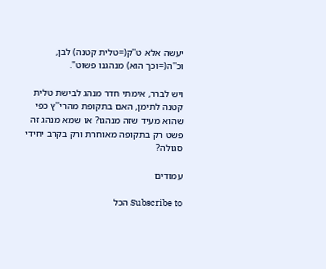יעשה אלא ט''ק(=טלית קטנה) לבן, וכ''ה(=וכך הוא) מנהגנו פשוט".

ויש לברר, אימתי חדר מנהג לבישת טלית קטנה לתימן, האם בתקופת מהרי''ץ כפי שהוא מעיד שזה מנהגו? או שמא מנהג זה פשט רק בתקופה מאוחרת ורק בקרב יחידי סגולה?

עמודים

Subscribe to הכל